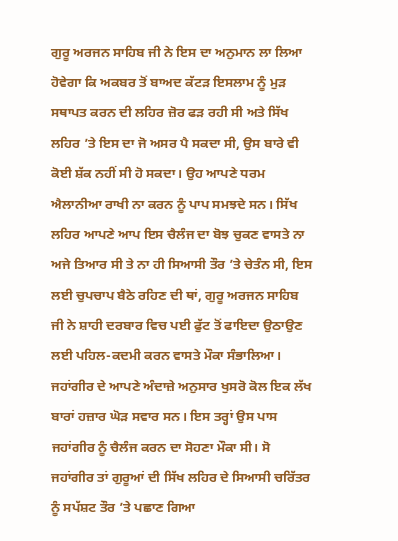ਗੁਰੂ ਅਰਜਨ ਸਾਹਿਬ ਜੀ ਨੇ ਇਸ ਦਾ ਅਨੁਮਾਨ ਲਾ ਲਿਆ ਹੋਵੇਗਾ ਕਿ ਅਕਬਰ ਤੋਂ ਬਾਅਦ ਕੱਟੜ ਇਸਲਾਮ ਨੂੰ ਮੁੜ ਸਥਾਪਤ ਕਰਨ ਦੀ ਲਹਿਰ ਜ਼ੋਰ ਫੜ ਰਹੀ ਸੀ ਅਤੇ ਸਿੱਖ ਲਹਿਰ ’ਤੇ ਇਸ ਦਾ ਜੋ ਅਸਰ ਪੈ ਸਕਦਾ ਸੀ, ਉਸ ਬਾਰੇ ਵੀ ਕੋਈ ਸ਼ੱਕ ਨਹੀਂ ਸੀ ਹੋ ਸਕਦਾ। ਉਹ ਆਪਣੇ ਧਰਮ ਐਲਾਨੀਆ ਰਾਖੀ ਨਾ ਕਰਨ ਨੂੰ ਪਾਪ ਸਮਝਦੇ ਸਨ। ਸਿੱਖ ਲਹਿਰ ਆਪਣੇ ਆਪ ਇਸ ਚੈਲੰਜ ਦਾ ਬੋਝ ਚੁਕਣ ਵਾਸਤੇ ਨਾ ਅਜੇ ਤਿਆਰ ਸੀ ਤੇ ਨਾ ਹੀ ਸਿਆਸੀ ਤੌਰ ’ਤੇ ਚੇਤੰਨ ਸੀ, ਇਸ ਲਈ ਚੁਪਚਾਪ ਬੈਠੇ ਰਹਿਣ ਦੀ ਥਾਂ, ਗੁਰੂ ਅਰਜਨ ਸਾਹਿਬ ਜੀ ਨੇ ਸ਼ਾਹੀ ਦਰਬਾਰ ਵਿਚ ਪਈ ਫੁੱਟ ਤੋਂ ਫਾਇਦਾ ਉਠਾਉਣ ਲਈ ਪਹਿਲ-ਕਦਮੀ ਕਰਨ ਵਾਸਤੇ ਮੌਕਾ ਸੰਭਾਲਿਆ। ਜਹਾਂਗੀਰ ਦੇ ਆਪਣੇ ਅੰਦਾਜ਼ੇ ਅਨੁਸਾਰ ਖੁਸਰੋ ਕੋਲ ਇਕ ਲੱਖ ਬਾਰਾਂ ਹਜ਼ਾਰ ਘੋੜ ਸਵਾਰ ਸਨ। ਇਸ ਤਰ੍ਹਾਂ ਉਸ ਪਾਸ ਜਹਾਂਗੀਰ ਨੂੰ ਚੈਲੰਜ ਕਰਨ ਦਾ ਸੋਹਣਾ ਮੌਕਾ ਸੀ। ਸੋ ਜਹਾਂਗੀਰ ਤਾਂ ਗੁਰੂਆਂ ਦੀ ਸਿੱਖ ਲਹਿਰ ਦੇ ਸਿਆਸੀ ਚਰਿੱਤਰ ਨੂੰ ਸਪੱਸ਼ਟ ਤੌਰ ’ਤੇ ਪਛਾਣ ਗਿਆ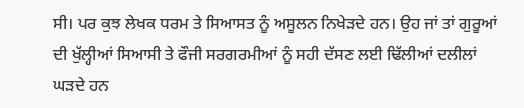ਸੀ। ਪਰ ਕੁਝ ਲੇਖਕ ਧਰਮ ਤੇ ਸਿਆਸਤ ਨੂੰ ਅਸੂਲਨ ਨਿਖੇੜਦੇ ਹਨ। ਉਹ ਜਾਂ ਤਾਂ ਗੁਰੂਆਂ ਦੀ ਖੁੱਲ੍ਹੀਆਂ ਸਿਆਸੀ ਤੇ ਫੌਜੀ ਸਰਗਰਮੀਆਂ ਨੂੰ ਸਹੀ ਦੱਸਣ ਲਈ ਢਿੱਲੀਆਂ ਦਲੀਲਾਂ ਘੜਦੇ ਹਨ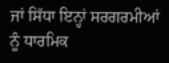ਜਾਂ ਸਿੱਧਾ ਇਨ੍ਹਾਂ ਸਰਗਰਮੀਆਂ ਨੂੰ ਧਾਰਮਿਕ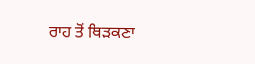ਰਾਹ ਤੋਂ ਥਿੜਕਣਾ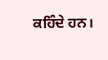ਕਹਿੰਦੇ ਹਨ।